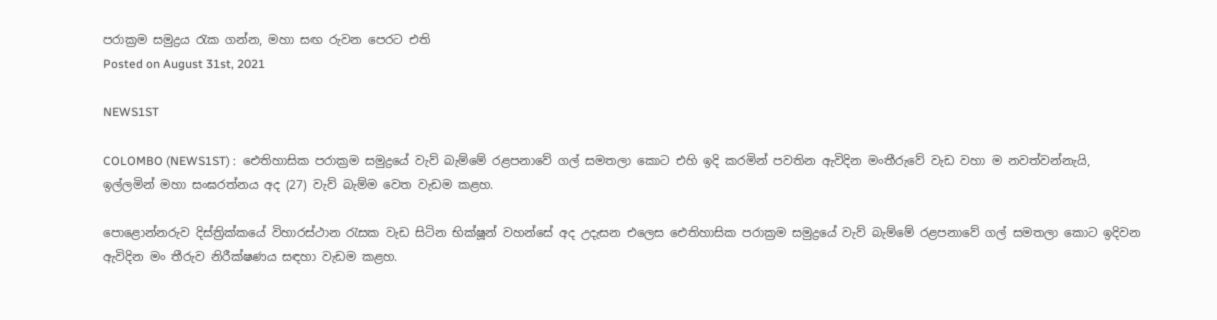පරාක්‍රම සමුද්‍රය රැක ගන්න, මහා සඟ රුවන පෙරට එති
Posted on August 31st, 2021

NEWS1ST

COLOMBO (NEWS1ST) :  ඓතිහාසික පරාක්‍රම සමුද්‍රයේ වැව් බැම්මේ රළපනාවේ ගල් සමතලා කොට එහි ඉදි කරමින් පවතින ඇවිදින මංතීරුවේ වැඩ වහා ම නවත්වන්නැයි, ඉල්ලමින් මහා සංඝරත්නය අද (27) වැව් බැම්ම වෙත වැඩම කළහ.

පොළොන්නරුව දිස්ත්‍රික්කයේ විහාරස්ථාන රැසක වැඩ සිටින භික්ෂූන් වහන්සේ අද උදැසන එලෙස ඓතිහාසික පරාක්‍රම සමුද්‍රයේ වැව් බැම්මේ රළපනාවේ ගල් සමතලා කොට ඉදිවන ඇවිදින මං තීරුව නිරීක්ෂණය සඳහා වැඩම කළහ.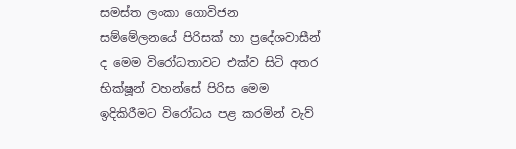සමස්ත ලංකා ගොවිජන සම්මේලනයේ පිරිසක් හා ප්‍රදේශවාසීන් ද මෙම විරෝධතාවට එක්ව සිටි අතර භික්ෂූන් වහන්සේ පිරිස මෙම ඉදිකිරීමට විරෝධය පළ කරමින් වැව්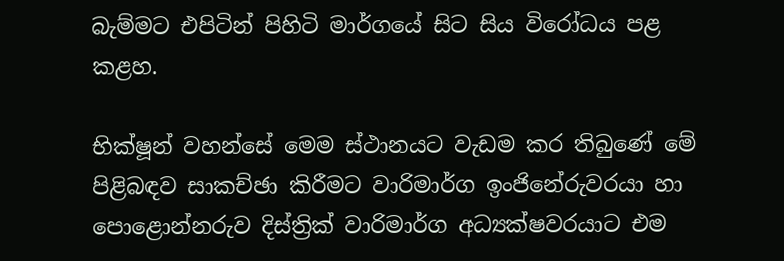බැම්මට එපිටින් පිහිටි මාර්ගයේ සිට සිය විරෝධය පළ කළහ.

භික්ෂූන් වහන්සේ මෙම ස්ථානයට වැඩම කර තිබුණේ මේ පිළිබඳව සාකච්ඡා කිරීමට වාරිමාර්ග ඉංජිනේරුවරයා හා පොළොන්නරුව දිස්ත්‍රික් වාරිමාර්ග අධ්‍යක්ෂවරයාට එම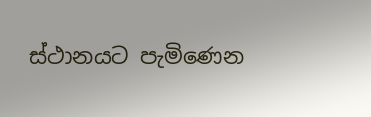ස්ථානයට පැමිණෙන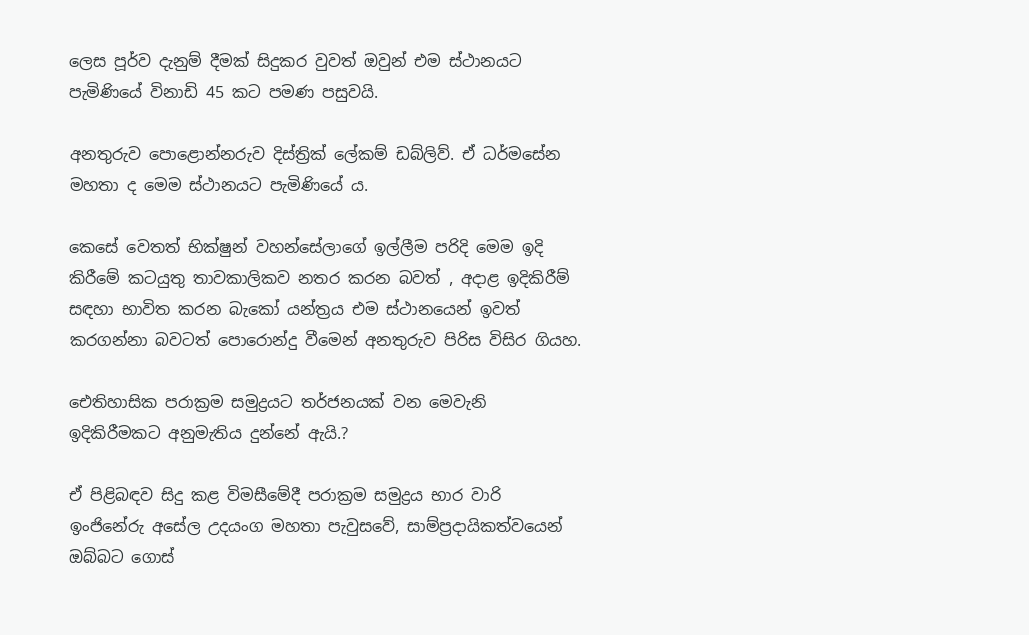ලෙස පූර්ව දැනුම් දීමක් සිදුකර වුවත් ඔවුන් එම ස්ථානයට පැමිණියේ විනාඩි 45 කට පමණ පසුවයි.

අනතුරුව පොළොන්නරුව දිස්ත්‍රික් ලේකම් ඩබ්ලිව්. ඒ ධර්මසේන මහතා ද මෙම ස්ථානයට පැමිණියේ ය.

කෙසේ වෙතත් භික්ෂුන් වහන්සේලාගේ ඉල්ලීම පරිදි මෙම ඉදි කිරීමේ කටයුතු තාවකාලිකව නතර කරන බවත් , අදාළ ඉදිකිරීම් සඳහා භාවිත කරන බැකෝ යන්ත්‍රය එම ස්ථානයෙන් ඉවත් කරගන්නා බවටත් පොරොන්දු වීමෙන් අනතුරුව පිරිස විසිර ගියහ.

ඓතිහාසික පරාක්‍රම සමුද්‍රයට තර්ජනයක් වන මෙවැනි ඉදිකිරීමකට අනුමැතිය දුන්නේ ඇයි.?

ඒ පිළිබඳව සිදු කළ විමසීමේදී පරාක්‍රම සමුද්‍රය භාර වාරි ඉංජිනේරු අසේල උදයංග මහතා පැවුසවේ, සාම්ප්‍රදායිකත්වයෙන් ඔබ්බට ගොස්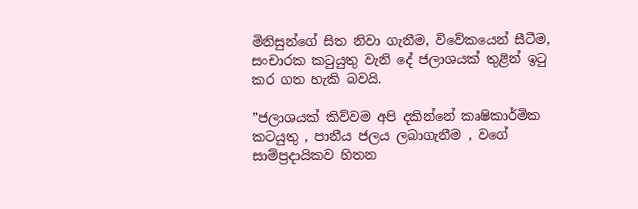මිනිසුන්ගේ සිත නිවා ගැනීම, විවේකයෙන් සීටීම, සංචාරක කටුයුතු වැනි දේ ජලාශයක් තුළින් ඉටු කර ගත හැකි බවයි.

”ජලාශයක් කිව්වම අපි දකින්නේ කෘෂිකාර්මික කටයුතු , පානීය ජලය ලබාගැනීම , වගේ සාම්ප්‍රදායිකව හිතන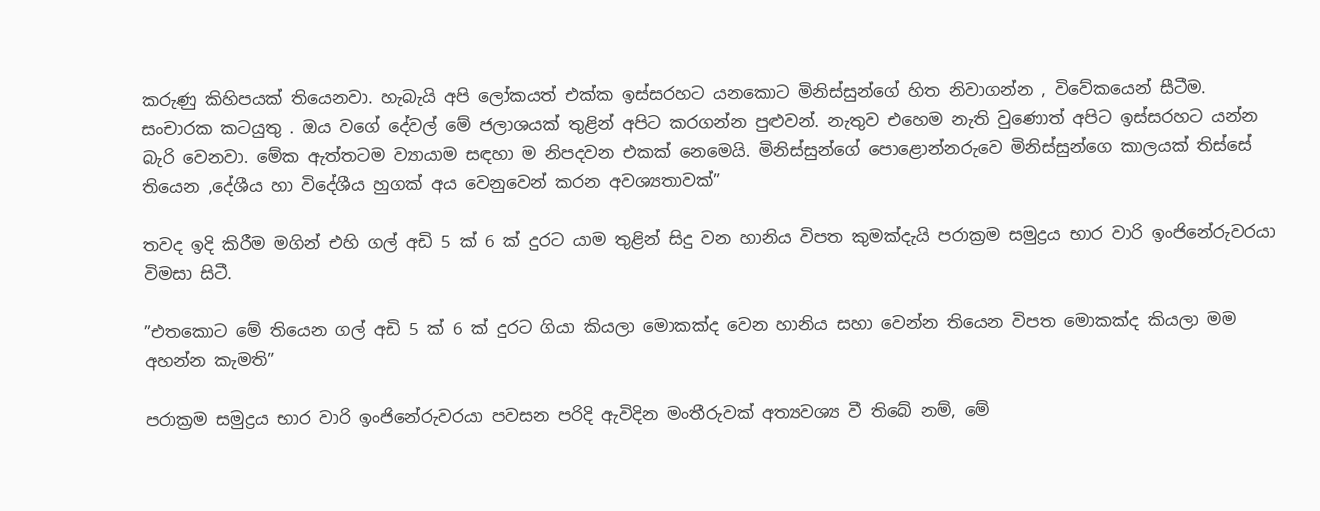කරුණු කිහිපයක් තියෙනවා. හැබැයි අපි ලෝකයත් එක්ක ඉස්සරහට යනකොට මිනිස්සුන්ගේ හිත නිවාගන්න , විවේකයෙන් සීටීම. සංචාරක කටයුතු . ඔය වගේ දේවල් මේ ජලාශයක් තුළින් අපිට කරගන්න පුළුවන්. නැතුව එහෙම නැති වුණොත් අපිට ඉස්සරහට යන්න බැරි වෙනවා. මේක ඇත්තටම ව්‍යායාම සඳහා ම නිපදවන එකක් නෙමෙයි. මිනිස්සුන්ගේ පොළොන්නරුවෙ මිනිස්සුන්ගෙ කාලයක් තිස්සේ තියෙන ,දේශීය හා විදේශීය හුගක් අය වෙනුවෙන් කරන අවශ්‍යතාවක්”

තවද ඉදි කිරීම මගින් එහි ගල් අඩි 5 ක් 6 ක් දුරට යාම තුළින් සිදු වන හානිය විපත කුමක්දැයි පරාක්‍රම සමුද්‍රය භාර වාරි ඉංජිනේරුවරයා විමසා සිටී.

”එතකොට මේ තියෙන ගල් අඩි 5 ක් 6 ක් දුරට ගියා කියලා මොකක්ද වෙන හානිය සහා වෙන්න තියෙන විපත මොකක්ද කියලා මම අහන්න කැමති”

පරාක්‍රම සමුද්‍රය භාර වාරි ඉංජිනේරුවරයා පවසන පරිදි ඇවිදින මංතීරුවක් අත්‍යවශ්‍ය වී තිබේ නම්, මේ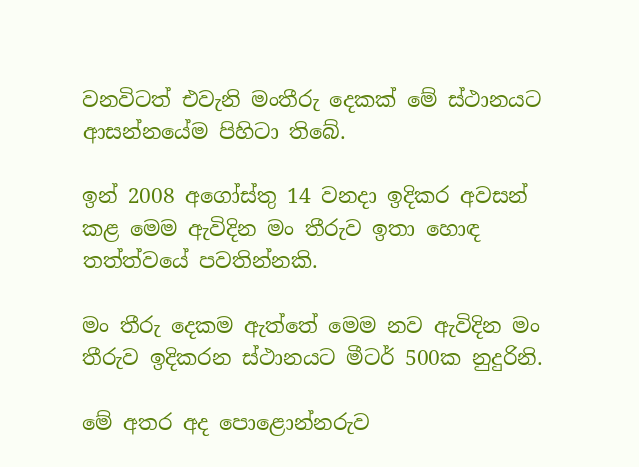වනවිටත් එවැනි මංතීරු දෙකක් මේ ස්ථානයට ආසන්නයේම පිහිටා තිබේ.

ඉන් 2008 අගෝස්තු 14 වනදා ඉදිකර අවසන් කළ මෙම ඇවිදින මං තීරුව ඉතා හොඳ තත්ත්වයේ පවතින්නකි.

මං තීරු දෙකම ඇත්තේ මෙම නව ඇවිදින මං තීරුව ඉදිකරන ස්ථානයට මීටර් 500ක නුදුරිනි.

මේ අතර අද පොළොන්නරුව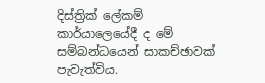දිස්ත්‍රික් ලේකම් කාර්යාලෙයේදී ද මේ සම්බන්ධයෙන් සාකච්ඡාවක් පැවැත්විය.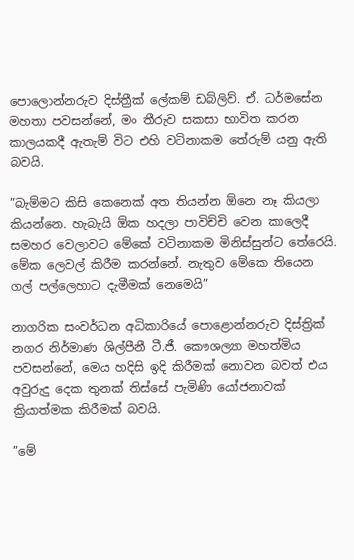පොලොන්නරුව දිස්ත්‍රීක් ලේකම් ඩබ්ලිව්. ඒ. ධර්මසේන මහතා පවසන්නේ, මං තීරුව සකසා භාවිත කරන කාලයකදී ඇතැම් විට එහි වටිනාකම තේරුම් යනු ඇති බවයි.

”බැම්මට කිසි කෙනෙක් අත තියන්න ඕනෙ නෑ කියලා කියන්නෙ. හැබැයි ඕක හදලා පාවිච්චි වෙන කාලෙදී සමහර වෙලාවට මේකේ වටිනාකම මිනිස්සුන්ට තේරෙයි. මේක ලෙවල් කිරීම කරන්නේ. නැතුව මේකෙ තියෙන ගල් පල්ලෙහාට දැමීමක් නෙමෙයි”

නාගරික සංවර්ධන අධිකාරියේ පොළොන්නරුව දිස්ත්‍රික් නගර නිර්මාණ ශිල්පීනී ටී.ජී. කෞශල්‍යා මහත්මිය පවසන්නේ, මෙය හදිසි ඉදි කිරීමක් නොවන බවත් එය අවුරුදු දෙක තුනක් තිස්සේ පැමිණි යෝජනාවක් ක්‍රියාත්මක කිරීමක් බවයි.

”මේ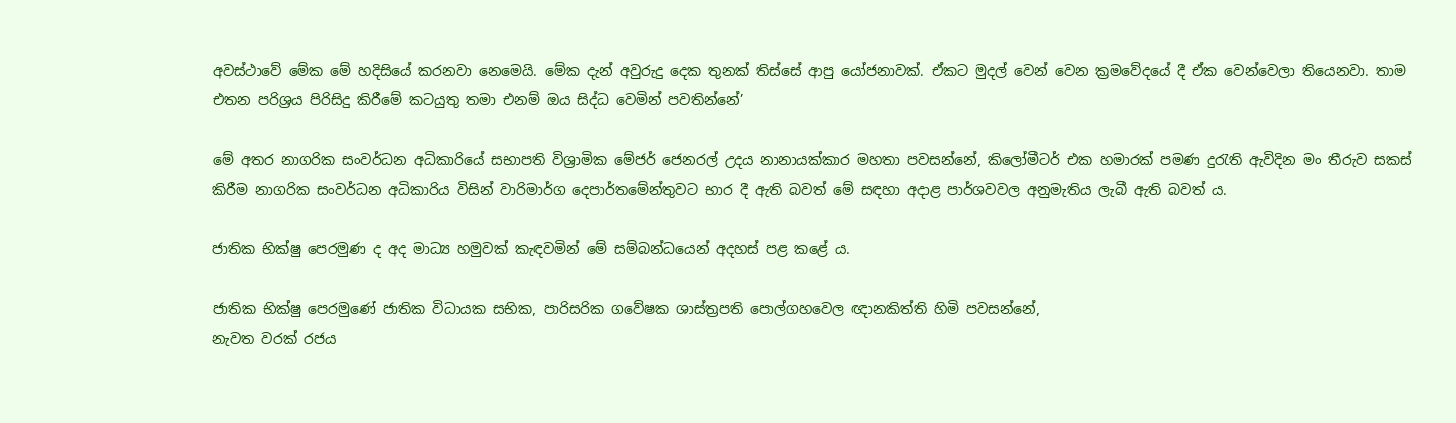අවස්ථාවේ මේක මේ හදිසියේ කරනවා නෙමෙයි. මේක දැන් අවුරුදු දෙක තුනක් තිස්සේ ආපු යෝජනාවක්. ඒකට මුදල් වෙන් වෙන ක්‍රමවේදයේ දී ඒක වෙන්වෙලා තියෙනවා. තාම එතන පරිශ්‍රය පිරිසිදු කිරීමේ කටයුතු තමා එනම් ඔය සිද්ධ වෙමින් පවතින්නේ’

මේ අතර නාගරික සංවර්ධන අධිකාරියේ සභාපති විශ්‍රාමික මේජර් ජෙනරල් උදය නානායක්කාර මහතා පවසන්නේ, කිලෝමීටර් එක හමාරක් පමණ දුරැති ඇවිදින මං තීරුව සකස් කිරීම නාගරික සංවර්ධන අධිකාරිය විසින් වාරිමාර්ග දෙපාර්තමේන්තුවට භාර දී ඇති බවත් මේ සඳහා අදාළ පාර්ශවවල අනුමැතිය ලැබී ඇති බවත් ය.

ජාතික භික්ෂු පෙරමුණ ද අද මාධ්‍ය හමුවක් කැඳවමින් මේ සම්බන්ධයෙන් අදහස් පළ කළේ ය.

ජාතික භික්ෂු පෙරමුණේ ජාතික විධායක සභික, පාරිසරික ගවේෂක ශාස්ත්‍රපති පොල්ගහවෙල ඥානකිත්ති හිමි පවසන්නේ,
නැවත වරක් රජය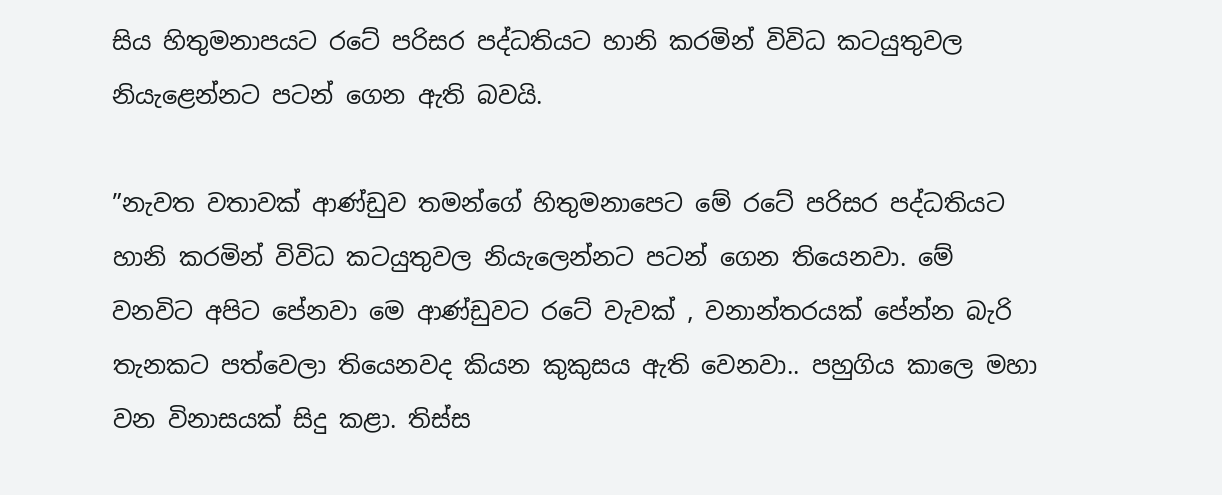සිය හිතුමනාපයට රටේ පරිසර පද්ධතියට හානි කරමින් විවිධ කටයුතුවල නියැළෙන්නට පටන් ගෙන ඇති බවයි.

”නැවත වතාවක් ආණ්ඩුව තමන්ගේ හිතුමනාපෙට මේ රටේ පරිසර පද්ධතියට හානි කරමින් විවිධ කටයුතුවල නියැලෙන්නට පටන් ගෙන තියෙනවා. මේ වනවිට අපිට පේනවා මෙ ආණ්ඩුවට රටේ වැවක් , වනාන්තරයක් පේන්න බැරි තැනකට පත්වෙලා තියෙනවද කියන කුකුසය ඇති වෙනවා.. පහුගිය කාලෙ මහා වන විනාසයක් සිදු කළා. තිස්ස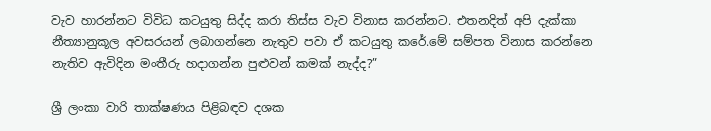වැව හාරන්නට විවිධ කටයුතු සිද්ද කරා තිස්ස වැව විනාස කරන්නට. එතනදිත් අපි දැක්කා නීත්‍යානුකූල අවසරයන් ලබාගන්නෙ නැතුව පවා ඒ කටයුතු කරේ.මේ සම්පත විනාස කරන්නෙ නැතිව ඇවිදින මංතීරු හදාගන්න පුළුවන් කමක් නැද්ද?”

ශ්‍රී ලංකා වාරි තාක්ෂණය පිළිබඳව දශක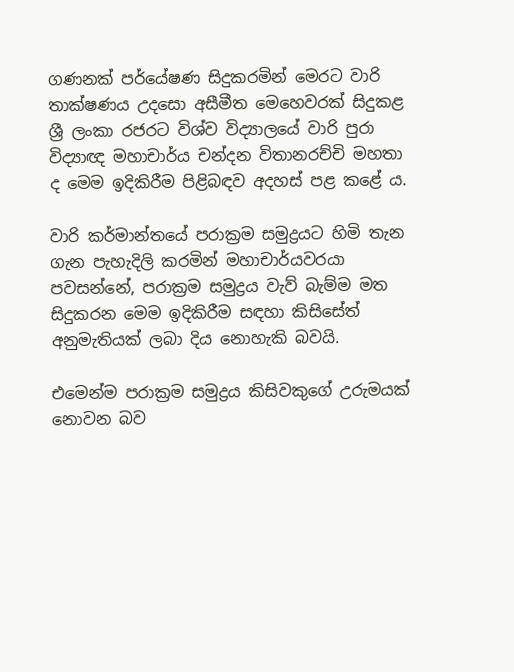ගණනක් පර්යේෂණ සිදුකරමින් මෙරට වාරි තාක්ෂණය උදසො අසීමීත මෙහෙවරක් සිදුකළ ශ්‍රී ලංකා රජරට විශ්ව විද්‍යාලයේ වාරි පුරා විද්‍යාඥ මහාචාර්ය චන්දන විතානරච්චි මහතා ද මෙම ඉදිකිරීම පිළිබඳව අදහස් පළ කළේ ය.

වාරි කර්මාන්තයේ පරාක්‍රම සමුද්‍රයට හිමි තැන ගැන පැහැදිලි කරමින් මහාචාර්යවරයා පවසන්නේ, පරාක්‍රම සමුද්‍රය වැව් බැම්ම මත සිදුකරන මෙම ඉදිකිරීම සඳහා කිසිසේත් අනුමැතියක් ලබා දිය නොහැකි බවයි.

එමෙන්ම පරාක්‍රම සමුද්‍රය කිසිවකුගේ උරුමයක් නොවන බව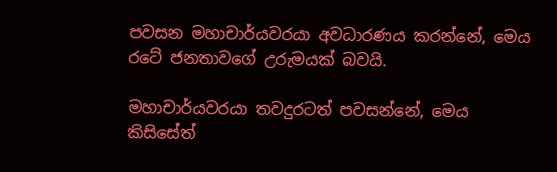පවසන මහාචාර්යවරයා අවධාරණය කරන්නේ, මෙය රටේ ජනතාවගේ උරුමයක් බවයි.

මහාචාර්යවරයා තවදුරටත් පවසන්නේ, මෙය කිසිසේත්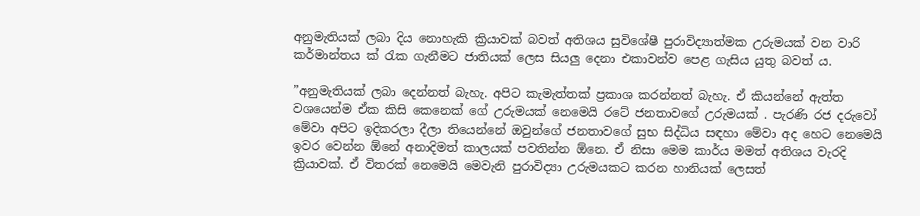අනුමැතියක් ලබා දිය නොහැකි ක්‍රියාවක් බවත් අතිශය සුවිශේෂී පුරාවිද්‍යාත්මක උරුමයක් වන වාරි කර්මාන්තය ක් රැක ගැනීමට ජාතියක් ලෙස සියලු දෙනා එකාවන්ව පෙළ ගැසිය යුතු බවත් ය.

”අනුමැතියක් ලබා දෙන්නත් බැහැ. අපිට කැමැත්තක් ප්‍රකාශ කරන්නත් බැහැ. ඒ කියන්නේ ඇත්ත වශයෙන්ම ඒක කිසි කෙනෙක් ගේ උරුමයක් නෙමෙයි රටේ ජනතාවගේ උරුමයක් . පැරණි රජ දරුවෝ මේවා අපිට ඉදිකරලා දීලා තියෙන්නේ ඔවුන්ගේ ජනතාවගේ සුභ සිද්ධිය සඳහා මේවා අද හෙට නෙමෙයි ඉවර වෙන්න ඕනේ අනාදිමත් කාලයක් පවතින්න ඕනෙ. ඒ නිසා මෙම කාර්ය මමත් අතිශය වැරදි ක්‍රියාවක්. ඒ විතරක් නෙමෙයි මෙවැනි පුරාවිද්‍යා උරුමයකට කරන හානියක් ලෙසත්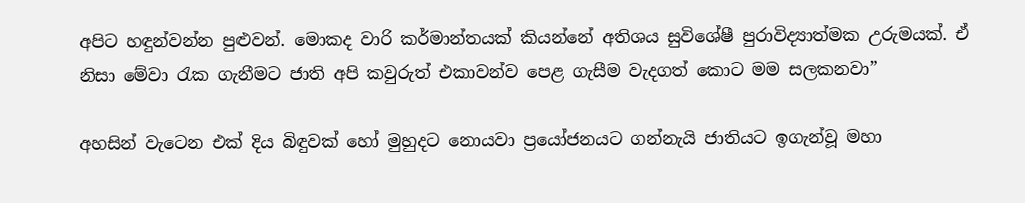අපිට හඳුන්වන්න පුළුවන්. මොකද වාරි කර්මාන්තයක් කියන්නේ අතිශය සුවිශේෂී පුරාවිද්‍යාත්මක උරුමයක්. ඒ නිසා මේවා රැක ගැනීමට ජාති අපි කවුරුත් එකාවන්ව පෙළ ගැසීම වැදගත් කොට මම සලකනවා”

අහසින් වැටෙන එක් දිය බිඳුවක් හෝ මුහුදට නොයවා ප්‍රයෝජනයට ගන්නැයි ජාතියට ඉගැන්වූ මහා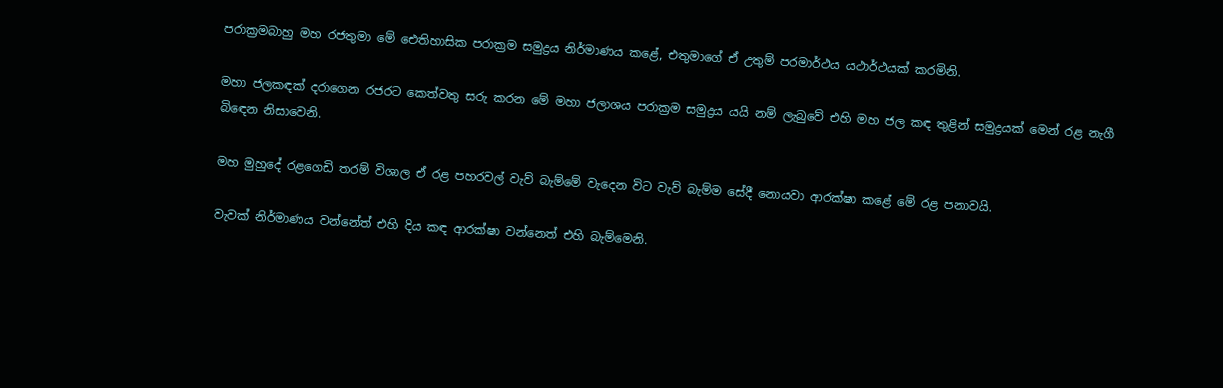පරාක්‍රමබාහු මහ රජතුමා මේ ඓතිහාසික පරාක්‍රම සමුද්‍රය නිර්මාණය කළේ, එතුමාගේ ඒ උතුම් පරමාර්ථය යථාර්ථයක් කරමිනි.

මහා ජලකඳක් දරාගෙන රජරට කෙත්වතු සරු කරන මේ මහා ජලාශය පරාක්‍රම සමුද්‍රය යයි නම් ලැබුවේ එහි මහ ජල කඳ තුළින් සමුද්‍රයක් මෙන් රළ නැගී බිඳෙන නිසාවෙනි.

මහ මුහුදේ රළගෙඩි තරම් විශාල ඒ රළ පහරවල් වැව් බැම්මේ වැදෙන විට වැව් බැම්ම සේදී නොයවා ආරක්ෂා කළේ මේ රළ පනාවයි.

වැවක් නිර්මාණය වන්නේත් එහි දිය කඳ ආරක්ෂා වන්නෙත් එහි බැම්මෙනි.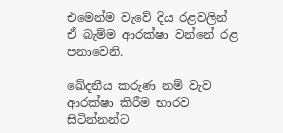එමෙන්ම වැවේ දිය රළවලින් ඒ බැම්ම ආරක්ෂා වන්නේ රළ පනාවෙනි.

ඛේදනීය කරුණ නම් වැව ආරක්ෂා කිරීම භාරව සිටින්නන්ට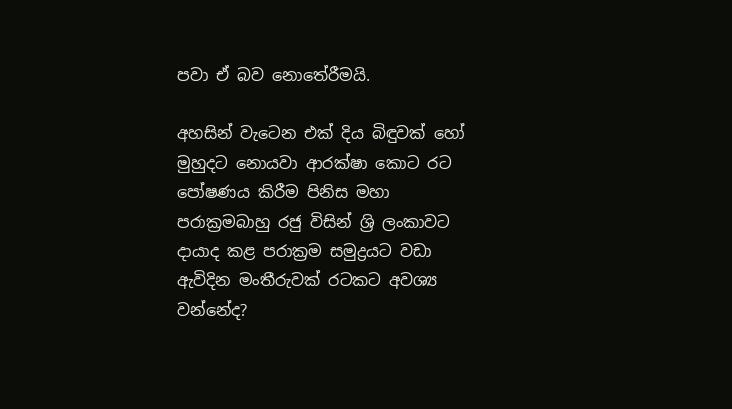පවා ඒ බව නොතේරීමයි.

අහසින් වැටෙන එක් දිය බිඳුවක් හෝ මුහුදට නොයවා ආරක්ෂා කොට රට පෝෂණය කිරීම පිනිස මහා පරාක්‍රමබාහු රජු විසින් ශ්‍රි ලංකාවට දායාද කළ පරාක්‍රම සමුද්‍රයට වඩා ඇවිදින මංතීරුවක් රටකට අවශ්‍ය වන්නේද?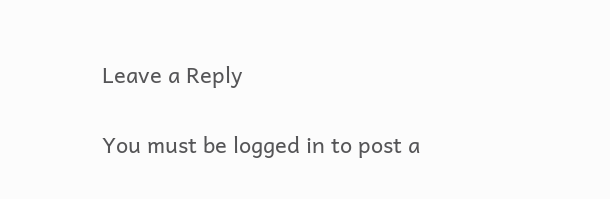Leave a Reply

You must be logged in to post a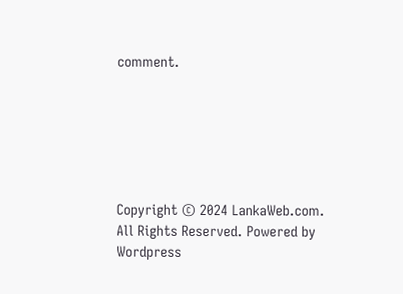comment.






Copyright © 2024 LankaWeb.com. All Rights Reserved. Powered by Wordpress